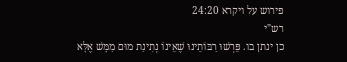פירוש על ויקרא 24:20
רש"י
כן ינתן בו. פֵּרְשׁוּ רַבּוֹתֵינוּ שֶׁאֵינוֹ נְתִינַת מוּם מַמָּשׁ אֶלָּא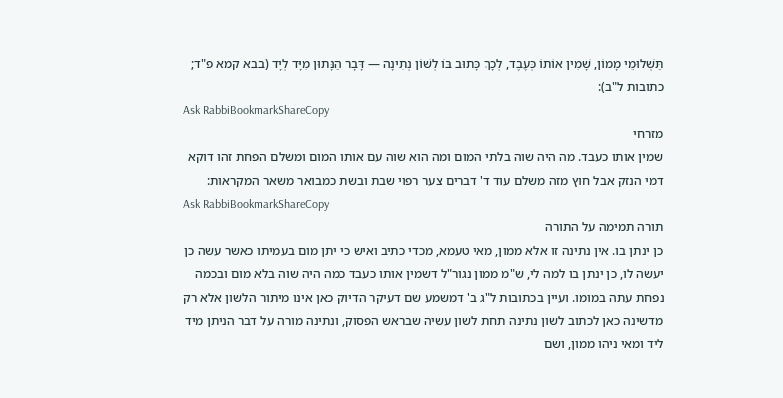תַּשְׁלוּמֵי מָמוֹן, שָׁמִין אוֹתוֹ כְּעֶבֶד, לְכָךְ כָּתוּב בּוֹ לְשׁוֹן נְתִינָה — דָּבָר הַנָּתוּן מִיָּד לְיָד (בבא קמא פ"ד; כתובות ל"ב):
Ask RabbiBookmarkShareCopy
מזרחי
שמין אותו כעבד. מה היה שוה בלתי המום ומה הוא שוה עם אותו המום ומשלם הפחת זהו דוקא דמי הנזק אבל חוץ מזה משלם עוד ד' דברים צער רפוי שבת ובשת כמבואר משאר המקראות:
Ask RabbiBookmarkShareCopy
תורה תמימה על התורה
כן ינתן בו. אין נתינה זו אלא ממון, מאי טעמא, מכדי כתיב ואיש כי יתן מום בעמיתו כאשר עשה כן יעשה לו, כן ינתן בו למה לי, ש"מ ממון נגור"ל דשמין אותו כעבד כמה היה שוה בלא מום ובכמה נפחת עתה במומו. ועיין בכתובות ל"ג ב' דמשמע שם דעיקר הדיוק כאן אינו מיתור הלשון אלא רק מדשינה כאן לכתוב לשון נתינה תחת לשון עשיה שבראש הפסוק, ונתינה מורה על דבר הניתן מיד ליד ומאי ניהו ממון, ושם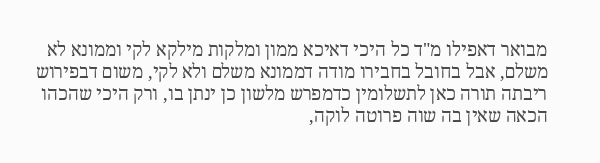מבואר דאפילו מ"ד כל היכי דאיכא ממון ומלקות מילקא לקי וממונא לא משלם, אבל בחובל בחבירו מודה דממונא משלם ולא לקי, משום דבפירוש ריבתה תורה כאן לתשלומין כדמפרש מלשון כן ינתן בו, ורק היכי שהכהו הכאה שאין בה שוה פרוטה לוקה,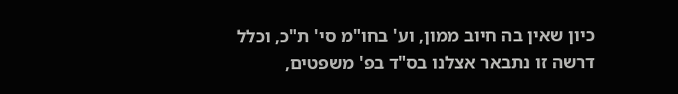כיון שאין בה חיוב ממון, וע' בחו"מ סי' ת"כ, וכלל דרשה זו נתבאר אצלנו בס"ד בפ' משפטים,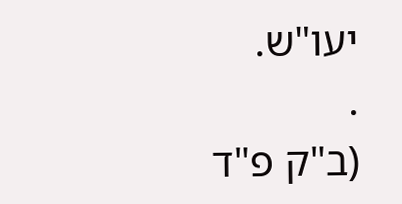יעו"ש.
.
(ב"ק פ"ד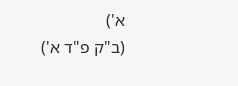א')
(ב"ק פ"ד א')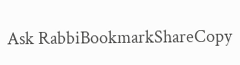Ask RabbiBookmarkShareCopy